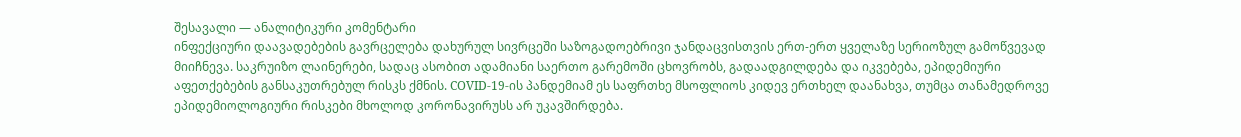შესავალი — ანალიტიკური კომენტარი
ინფექციური დაავადებების გავრცელება დახურულ სივრცეში საზოგადოებრივი ჯანდაცვისთვის ერთ-ერთ ყველაზე სერიოზულ გამოწვევად მიიჩნევა. საკრუიზო ლაინერები, სადაც ასობით ადამიანი საერთო გარემოში ცხოვრობს, გადაადგილდება და იკვებება, ეპიდემიური აფეთქებების განსაკუთრებულ რისკს ქმნის. COVID-19-ის პანდემიამ ეს საფრთხე მსოფლიოს კიდევ ერთხელ დაანახვა, თუმცა თანამედროვე ეპიდემიოლოგიური რისკები მხოლოდ კორონავირუსს არ უკავშირდება.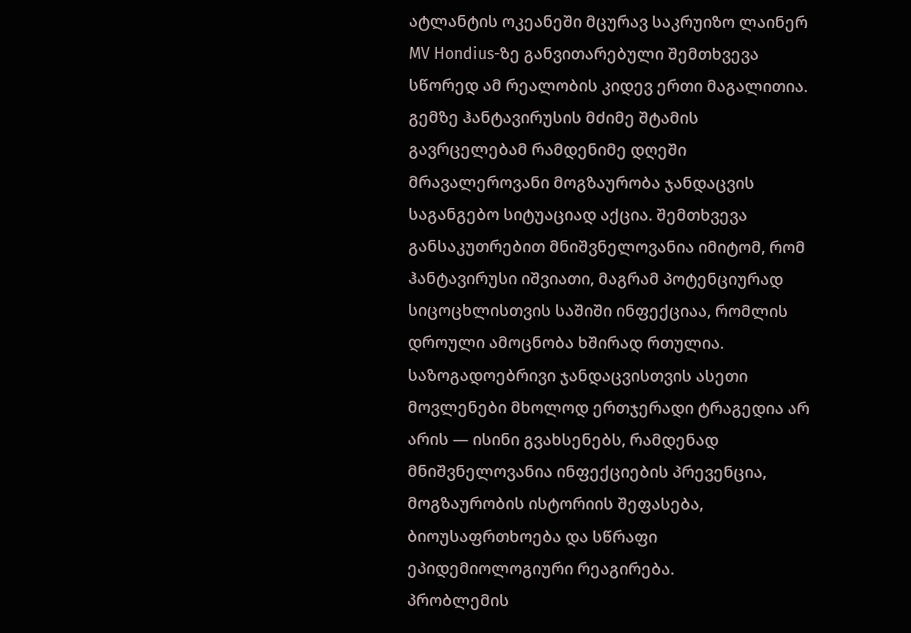ატლანტის ოკეანეში მცურავ საკრუიზო ლაინერ MV Hondius-ზე განვითარებული შემთხვევა სწორედ ამ რეალობის კიდევ ერთი მაგალითია. გემზე ჰანტავირუსის მძიმე შტამის გავრცელებამ რამდენიმე დღეში მრავალეროვანი მოგზაურობა ჯანდაცვის საგანგებო სიტუაციად აქცია. შემთხვევა განსაკუთრებით მნიშვნელოვანია იმიტომ, რომ ჰანტავირუსი იშვიათი, მაგრამ პოტენციურად სიცოცხლისთვის საშიში ინფექციაა, რომლის დროული ამოცნობა ხშირად რთულია.
საზოგადოებრივი ჯანდაცვისთვის ასეთი მოვლენები მხოლოდ ერთჯერადი ტრაგედია არ არის — ისინი გვახსენებს, რამდენად მნიშვნელოვანია ინფექციების პრევენცია, მოგზაურობის ისტორიის შეფასება, ბიოუსაფრთხოება და სწრაფი ეპიდემიოლოგიური რეაგირება.
პრობლემის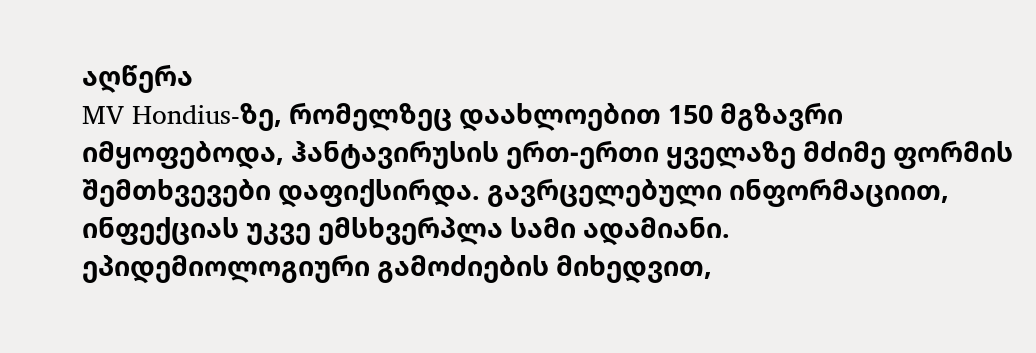აღწერა
MV Hondius-ზე, რომელზეც დაახლოებით 150 მგზავრი იმყოფებოდა, ჰანტავირუსის ერთ-ერთი ყველაზე მძიმე ფორმის შემთხვევები დაფიქსირდა. გავრცელებული ინფორმაციით, ინფექციას უკვე ემსხვერპლა სამი ადამიანი.
ეპიდემიოლოგიური გამოძიების მიხედვით,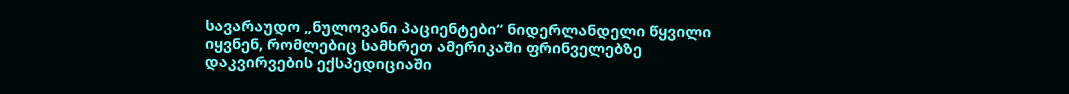სავარაუდო „ნულოვანი პაციენტები“ ნიდერლანდელი წყვილი იყვნენ, რომლებიც სამხრეთ ამერიკაში ფრინველებზე დაკვირვების ექსპედიციაში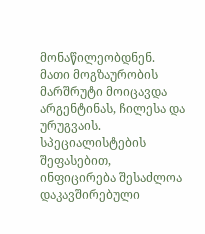მონაწილეობდნენ. მათი მოგზაურობის მარშრუტი მოიცავდა არგენტინას, ჩილესა და ურუგვაის. სპეციალისტების შეფასებით, ინფიცირება შესაძლოა დაკავშირებული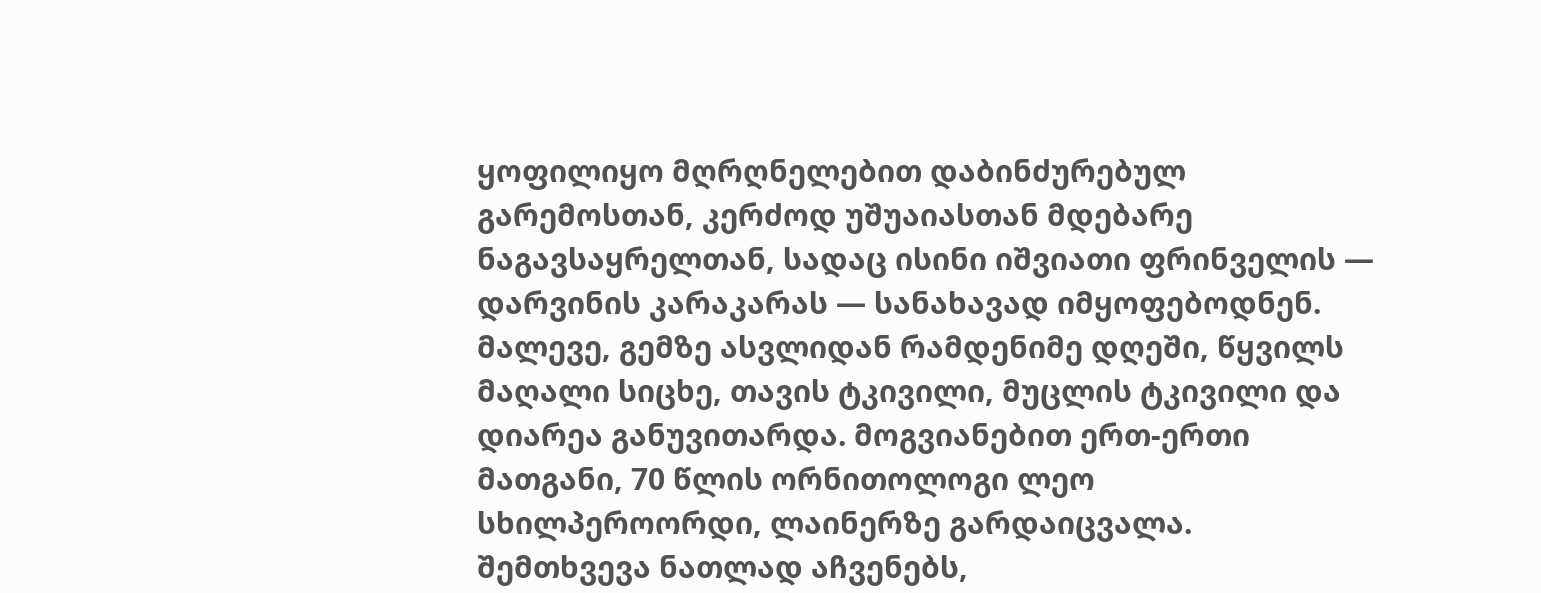ყოფილიყო მღრღნელებით დაბინძურებულ გარემოსთან, კერძოდ უშუაიასთან მდებარე ნაგავსაყრელთან, სადაც ისინი იშვიათი ფრინველის — დარვინის კარაკარას — სანახავად იმყოფებოდნენ.
მალევე, გემზე ასვლიდან რამდენიმე დღეში, წყვილს მაღალი სიცხე, თავის ტკივილი, მუცლის ტკივილი და დიარეა განუვითარდა. მოგვიანებით ერთ-ერთი მათგანი, 70 წლის ორნითოლოგი ლეო სხილპეროორდი, ლაინერზე გარდაიცვალა.
შემთხვევა ნათლად აჩვენებს,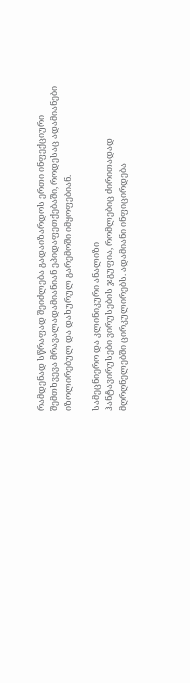რამდენად სწრაფად შეიძლება გადაიზარდოს ერთი ინფექციური შემთხვევა მრავალადამიანიან ეპიდაფეთქებაში, როდესაც ადამიანები იზოლირებულ და დახურულ გარემოში იმყოფებიან.

სამეცნიერო და კლინიკური ანალიზი
ჰანტავირუსები ვირუსების ჯგუფია, რომლებიც ძირითადად მღრღნელებში ცირკულირებს. ადამიანი ინფიცირდება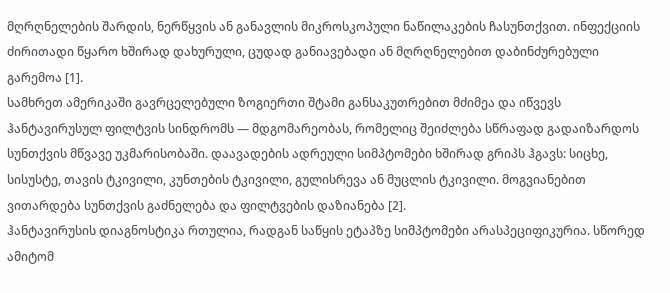მღრღნელების შარდის, ნერწყვის ან განავლის მიკროსკოპული ნაწილაკების ჩასუნთქვით. ინფექციის ძირითადი წყარო ხშირად დახურული, ცუდად განიავებადი ან მღრღნელებით დაბინძურებული გარემოა [1].
სამხრეთ ამერიკაში გავრცელებული ზოგიერთი შტამი განსაკუთრებით მძიმეა და იწვევს ჰანტავირუსულ ფილტვის სინდრომს — მდგომარეობას, რომელიც შეიძლება სწრაფად გადაიზარდოს სუნთქვის მწვავე უკმარისობაში. დაავადების ადრეული სიმპტომები ხშირად გრიპს ჰგავს: სიცხე, სისუსტე, თავის ტკივილი, კუნთების ტკივილი, გულისრევა ან მუცლის ტკივილი. მოგვიანებით ვითარდება სუნთქვის გაძნელება და ფილტვების დაზიანება [2].
ჰანტავირუსის დიაგნოსტიკა რთულია, რადგან საწყის ეტაპზე სიმპტომები არასპეციფიკურია. სწორედ ამიტომ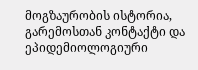მოგზაურობის ისტორია, გარემოსთან კონტაქტი და ეპიდემიოლოგიური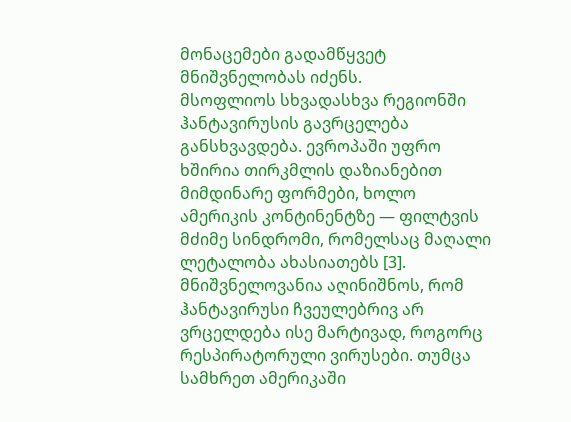მონაცემები გადამწყვეტ მნიშვნელობას იძენს.
მსოფლიოს სხვადასხვა რეგიონში ჰანტავირუსის გავრცელება განსხვავდება. ევროპაში უფრო ხშირია თირკმლის დაზიანებით მიმდინარე ფორმები, ხოლო ამერიკის კონტინენტზე — ფილტვის მძიმე სინდრომი, რომელსაც მაღალი ლეტალობა ახასიათებს [3].
მნიშვნელოვანია აღინიშნოს, რომ ჰანტავირუსი ჩვეულებრივ არ ვრცელდება ისე მარტივად, როგორც რესპირატორული ვირუსები. თუმცა სამხრეთ ამერიკაში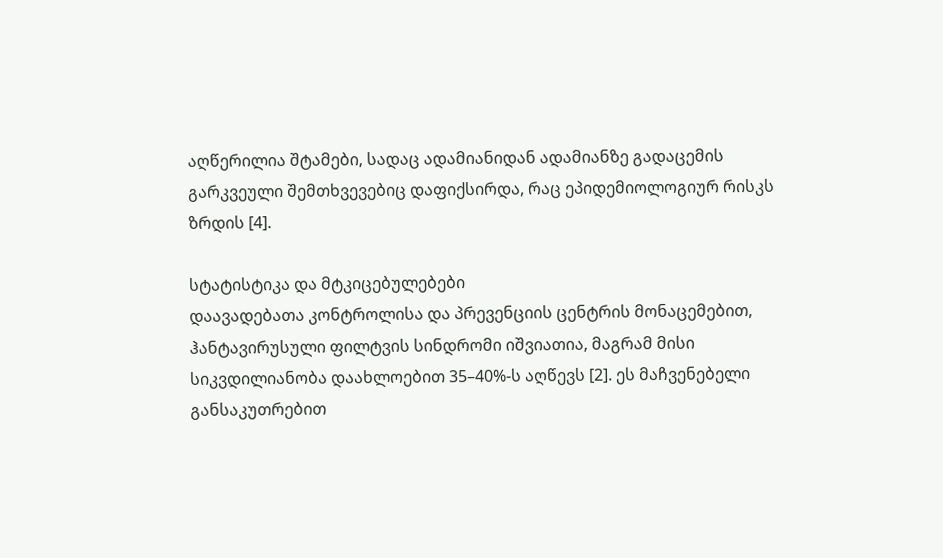აღწერილია შტამები, სადაც ადამიანიდან ადამიანზე გადაცემის გარკვეული შემთხვევებიც დაფიქსირდა, რაც ეპიდემიოლოგიურ რისკს ზრდის [4].

სტატისტიკა და მტკიცებულებები
დაავადებათა კონტროლისა და პრევენციის ცენტრის მონაცემებით, ჰანტავირუსული ფილტვის სინდრომი იშვიათია, მაგრამ მისი სიკვდილიანობა დაახლოებით 35–40%-ს აღწევს [2]. ეს მაჩვენებელი განსაკუთრებით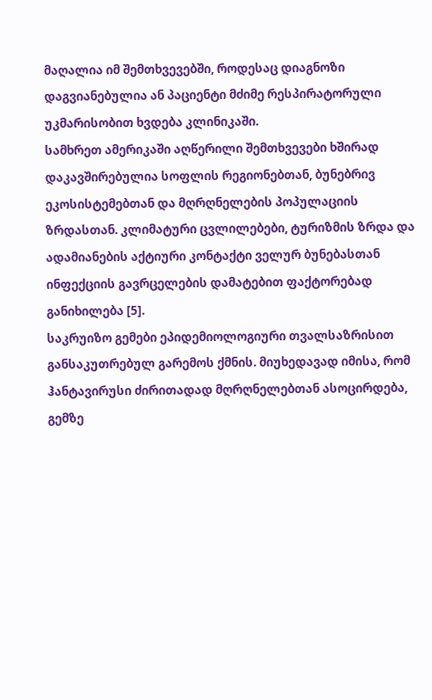მაღალია იმ შემთხვევებში, როდესაც დიაგნოზი დაგვიანებულია ან პაციენტი მძიმე რესპირატორული უკმარისობით ხვდება კლინიკაში.
სამხრეთ ამერიკაში აღწერილი შემთხვევები ხშირად დაკავშირებულია სოფლის რეგიონებთან, ბუნებრივ ეკოსისტემებთან და მღრღნელების პოპულაციის ზრდასთან. კლიმატური ცვლილებები, ტურიზმის ზრდა და ადამიანების აქტიური კონტაქტი ველურ ბუნებასთან ინფექციის გავრცელების დამატებით ფაქტორებად განიხილება [5].
საკრუიზო გემები ეპიდემიოლოგიური თვალსაზრისით განსაკუთრებულ გარემოს ქმნის. მიუხედავად იმისა, რომ ჰანტავირუსი ძირითადად მღრღნელებთან ასოცირდება, გემზე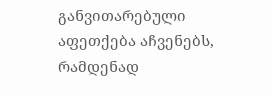განვითარებული აფეთქება აჩვენებს, რამდენად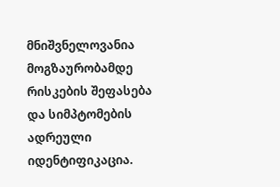მნიშვნელოვანია მოგზაურობამდე რისკების შეფასება და სიმპტომების ადრეული იდენტიფიკაცია.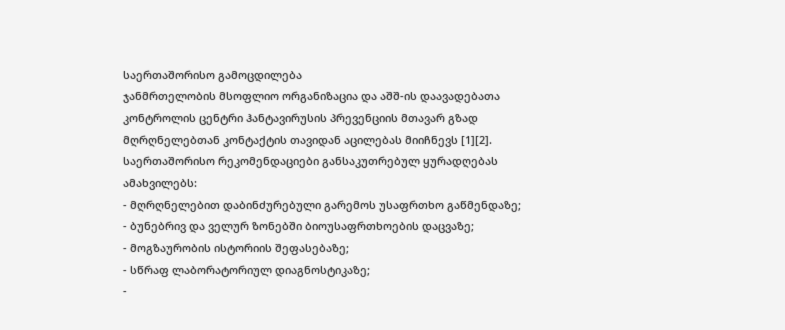საერთაშორისო გამოცდილება
ჯანმრთელობის მსოფლიო ორგანიზაცია და აშშ-ის დაავადებათა კონტროლის ცენტრი ჰანტავირუსის პრევენციის მთავარ გზად მღრღნელებთან კონტაქტის თავიდან აცილებას მიიჩნევს [1][2]. საერთაშორისო რეკომენდაციები განსაკუთრებულ ყურადღებას ამახვილებს:
- მღრღნელებით დაბინძურებული გარემოს უსაფრთხო გაწმენდაზე;
- ბუნებრივ და ველურ ზონებში ბიოუსაფრთხოების დაცვაზე;
- მოგზაურობის ისტორიის შეფასებაზე;
- სწრაფ ლაბორატორიულ დიაგნოსტიკაზე;
-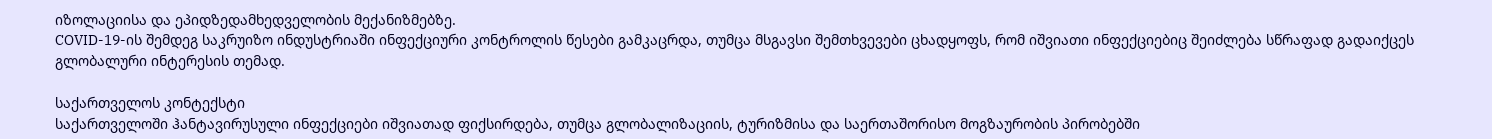იზოლაციისა და ეპიდზედამხედველობის მექანიზმებზე.
COVID-19-ის შემდეგ საკრუიზო ინდუსტრიაში ინფექციური კონტროლის წესები გამკაცრდა, თუმცა მსგავსი შემთხვევები ცხადყოფს, რომ იშვიათი ინფექციებიც შეიძლება სწრაფად გადაიქცეს გლობალური ინტერესის თემად.

საქართველოს კონტექსტი
საქართველოში ჰანტავირუსული ინფექციები იშვიათად ფიქსირდება, თუმცა გლობალიზაციის, ტურიზმისა და საერთაშორისო მოგზაურობის პირობებში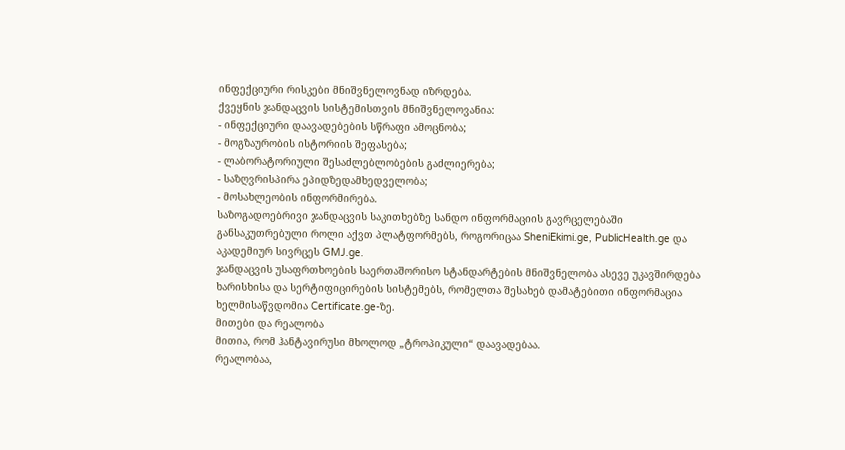ინფექციური რისკები მნიშვნელოვნად იზრდება.
ქვეყნის ჯანდაცვის სისტემისთვის მნიშვნელოვანია:
- ინფექციური დაავადებების სწრაფი ამოცნობა;
- მოგზაურობის ისტორიის შეფასება;
- ლაბორატორიული შესაძლებლობების გაძლიერება;
- საზღვრისპირა ეპიდზედამხედველობა;
- მოსახლეობის ინფორმირება.
საზოგადოებრივი ჯანდაცვის საკითხებზე სანდო ინფორმაციის გავრცელებაში განსაკუთრებული როლი აქვთ პლატფორმებს, როგორიცაა SheniEkimi.ge, PublicHealth.ge და აკადემიურ სივრცეს GMJ.ge.
ჯანდაცვის უსაფრთხოების საერთაშორისო სტანდარტების მნიშვნელობა ასევე უკავშირდება ხარისხისა და სერტიფიცირების სისტემებს, რომელთა შესახებ დამატებითი ინფორმაცია ხელმისაწვდომია Certificate.ge-ზე.
მითები და რეალობა
მითია, რომ ჰანტავირუსი მხოლოდ „ტროპიკული“ დაავადებაა.
რეალობაა,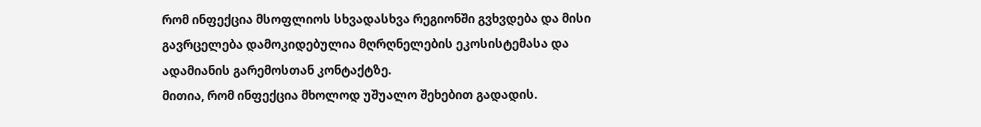რომ ინფექცია მსოფლიოს სხვადასხვა რეგიონში გვხვდება და მისი გავრცელება დამოკიდებულია მღრღნელების ეკოსისტემასა და ადამიანის გარემოსთან კონტაქტზე.
მითია, რომ ინფექცია მხოლოდ უშუალო შეხებით გადადის.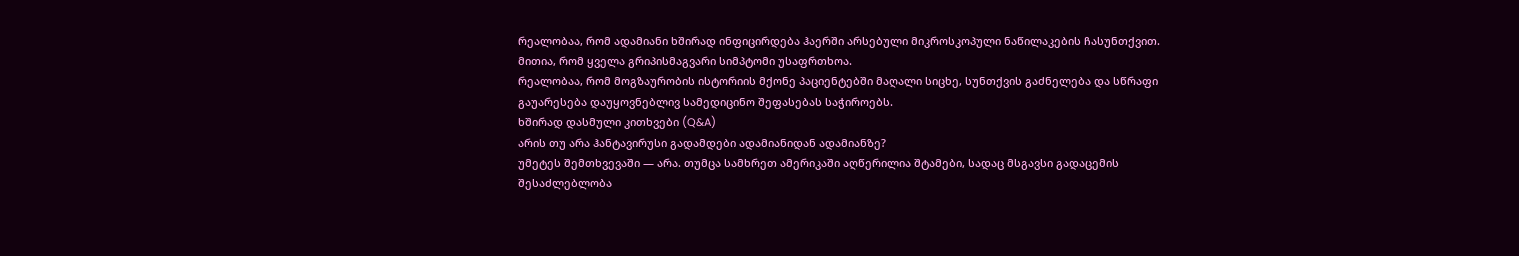რეალობაა, რომ ადამიანი ხშირად ინფიცირდება ჰაერში არსებული მიკროსკოპული ნაწილაკების ჩასუნთქვით.
მითია, რომ ყველა გრიპისმაგვარი სიმპტომი უსაფრთხოა.
რეალობაა, რომ მოგზაურობის ისტორიის მქონე პაციენტებში მაღალი სიცხე, სუნთქვის გაძნელება და სწრაფი გაუარესება დაუყოვნებლივ სამედიცინო შეფასებას საჭიროებს.
ხშირად დასმული კითხვები (Q&A)
არის თუ არა ჰანტავირუსი გადამდები ადამიანიდან ადამიანზე?
უმეტეს შემთხვევაში — არა. თუმცა სამხრეთ ამერიკაში აღწერილია შტამები, სადაც მსგავსი გადაცემის შესაძლებლობა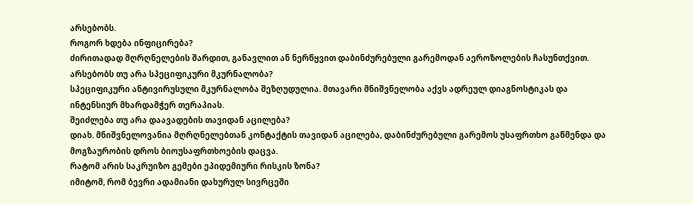არსებობს.
როგორ ხდება ინფიცირება?
ძირითადად მღრღნელების შარდით, განავლით ან ნერწყვით დაბინძურებული გარემოდან აეროზოლების ჩასუნთქვით.
არსებობს თუ არა სპეციფიკური მკურნალობა?
სპეციფიკური ანტივირუსული მკურნალობა შეზღუდულია. მთავარი მნიშვნელობა აქვს ადრეულ დიაგნოსტიკას და ინტენსიურ მხარდამჭერ თერაპიას.
შეიძლება თუ არა დაავადების თავიდან აცილება?
დიახ. მნიშვნელოვანია მღრღნელებთან კონტაქტის თავიდან აცილება, დაბინძურებული გარემოს უსაფრთხო გაწმენდა და მოგზაურობის დროს ბიოუსაფრთხოების დაცვა.
რატომ არის საკრუიზო გემები ეპიდემიური რისკის ზონა?
იმიტომ, რომ ბევრი ადამიანი დახურულ სივრცეში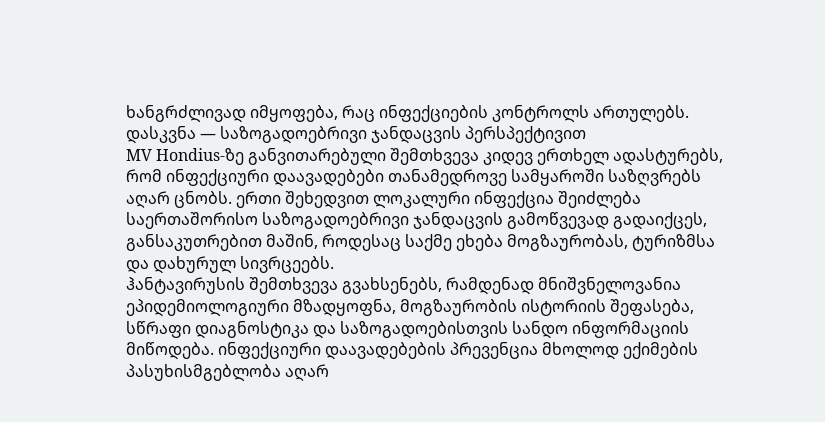ხანგრძლივად იმყოფება, რაც ინფექციების კონტროლს ართულებს.
დასკვნა — საზოგადოებრივი ჯანდაცვის პერსპექტივით
MV Hondius-ზე განვითარებული შემთხვევა კიდევ ერთხელ ადასტურებს, რომ ინფექციური დაავადებები თანამედროვე სამყაროში საზღვრებს აღარ ცნობს. ერთი შეხედვით ლოკალური ინფექცია შეიძლება საერთაშორისო საზოგადოებრივი ჯანდაცვის გამოწვევად გადაიქცეს, განსაკუთრებით მაშინ, როდესაც საქმე ეხება მოგზაურობას, ტურიზმსა და დახურულ სივრცეებს.
ჰანტავირუსის შემთხვევა გვახსენებს, რამდენად მნიშვნელოვანია ეპიდემიოლოგიური მზადყოფნა, მოგზაურობის ისტორიის შეფასება, სწრაფი დიაგნოსტიკა და საზოგადოებისთვის სანდო ინფორმაციის მიწოდება. ინფექციური დაავადებების პრევენცია მხოლოდ ექიმების პასუხისმგებლობა აღარ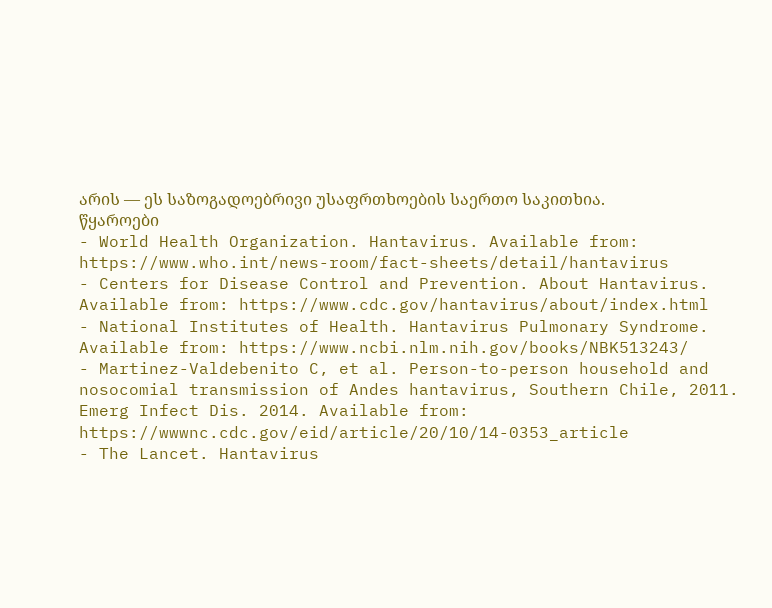არის — ეს საზოგადოებრივი უსაფრთხოების საერთო საკითხია.
წყაროები
- World Health Organization. Hantavirus. Available from: https://www.who.int/news-room/fact-sheets/detail/hantavirus
- Centers for Disease Control and Prevention. About Hantavirus. Available from: https://www.cdc.gov/hantavirus/about/index.html
- National Institutes of Health. Hantavirus Pulmonary Syndrome. Available from: https://www.ncbi.nlm.nih.gov/books/NBK513243/
- Martinez-Valdebenito C, et al. Person-to-person household and nosocomial transmission of Andes hantavirus, Southern Chile, 2011. Emerg Infect Dis. 2014. Available from: https://wwwnc.cdc.gov/eid/article/20/10/14-0353_article
- The Lancet. Hantavirus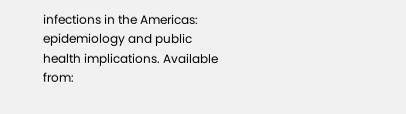infections in the Americas: epidemiology and public health implications. Available from: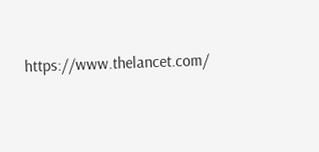https://www.thelancet.com/